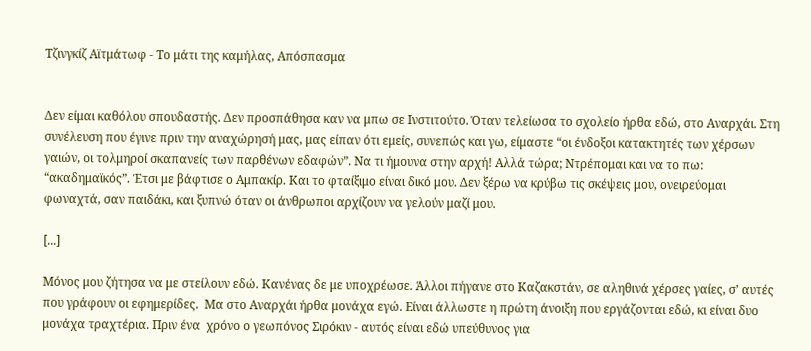Τζινγκίζ Αϊτμάτωφ - Το μάτι της καμήλας, Απόσπασμα


Δεν είμαι καθόλου σπουδαστής. Δεν προσπάθησα καν να μπω σε Ινστιτούτο. Όταν τελείωσα το σχολείο ήρθα εδώ, στο Αναρχάι. Στη συνέλευση που έγινε πριν την αναχώρησή μας, μας είπαν ότι εμείς, συνεπώς και γω, είμαστε “οι ένδοξοι κατακτητές των χέρσων γαιών, οι τολμηροί σκαπανείς των παρθένων εδαφών”. Να τι ήμουνα στην αρχή! Αλλά τώρα; Ντρέπομαι και να το πω: “ακαδημαϊκός”. Έτσι με βάφτισε ο Αμπακίρ. Και το φταίξιμο είναι δικό μου. Δεν ξέρω να κρύβω τις σκέψεις μου, ονειρεύομαι φωναχτά, σαν παιδάκι, και ξυπνώ όταν οι άνθρωποι αρχίζουν να γελούν μαζί μου.

[...]

Μόνος μου ζήτησα να με στείλουν εδώ. Κανένας δε με υποχρέωσε. Άλλοι πήγανε στο Καζακστάν, σε αληθινά χέρσες γαίες, σ’ αυτές που γράφουν οι εφημερίδες.  Μα στο Αναρχάι ήρθα μονάχα εγώ. Είναι άλλωστε η πρώτη άνοιξη που εργάζονται εδώ, κι είναι δυο μονάχα τραχτέρια. Πριν ένα  χρόνο ο γεωπόνος Σιρόκιν - αυτός είναι εδώ υπεύθυνος για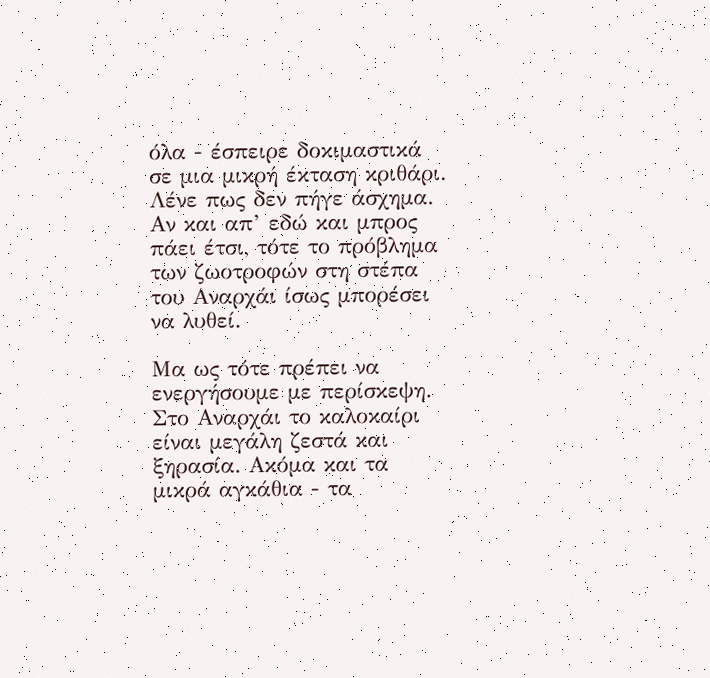όλα - έσπειρε δοκιμαστικά σε μια μικρή έκταση κριθάρι. Λένε πως δεν πήγε άσχημα. Αν και απ’ εδώ και μπρος πάει έτσι, τότε το πρόβλημα των ζωοτροφών στη στέπα του Αναρχάι ίσως μπορέσει να λυθεί.

Μα ως τότε πρέπει να ενεργήσουμε με περίσκεψη. Στο Αναρχάι το καλοκαίρι είναι μεγάλη ζεστά και ξηρασία. Ακόμα και τα μικρά αγκάθια - τα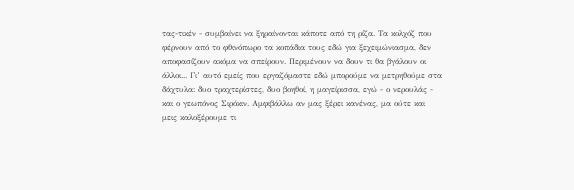τας-τικέν - συμβαίνει να ξηραίνονται κάποτε από τη ρίζα. Τα κολχόζ που φέρνουν από το φθινόπωρο τα κοπάδια τους εδώ για ξεχειμώνιασμα, δεν αποφασίζουν ακόμα να σπείρουν. Περιμένουν να δουν τι θα βγάλουν οι άλλοι... Γι’ αυτό εμείς που εργαζόμαστε εδώ μπορούμε να μετρηθούμε στα δάχτυλα: δυο τραχτερίστες, δυο βοηθοί, η μαγείρισσα, εγώ - ο νερουλάς - και ο γεωπόνος Σιρόκιν. Αμφιβάλλω αν μας ξέρει κανένας, μα ούτε και μεις καλοξέρουμε τι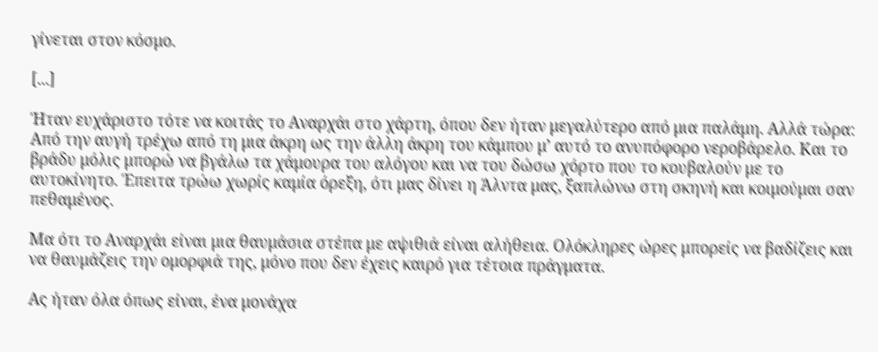γίνεται στον κόσμο.

[...]

Ήταν ευχάριστο τότε να κοιτάς το Αναρχάι στο χάρτη, όπου δεν ήταν μεγαλύτερο από μια παλάμη. Αλλά τώρα: Από την αυγή τρέχω από τη μια άκρη ως την άλλη άκρη του κάμπου μ’ αυτό το ανυπόφορο νεροβάρελο. Και το βράδυ μόλις μπορώ να βγάλω τα χάμουρα του αλόγου και να του δώσω χόρτο που το κουβαλούν με το αυτοκίνητο. Έπειτα τρώω χωρίς καμία όρεξη, ότι μας δίνει η Άλντα μας, ξαπλώνω στη σκηνή και κοιμούμαι σαν πεθαμένος.

Μα ότι το Αναρχάι είναι μια θαυμάσια στέπα με αψιθιά είναι αλήθεια. Ολόκληρες ώρες μπορείς να βαδίζεις και να θαυμάζεις την ομορφιά της, μόνο που δεν έχεις καιρό για τέτοια πράγματα.

Ας ήταν όλα όπως είναι, ένα μονάχα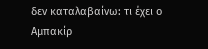δεν καταλαβαίνω: τι έχει ο Αμπακίρ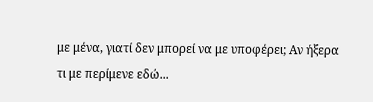με μένα, γιατί δεν μπορεί να με υποφέρει; Αν ήξερα τι με περίμενε εδώ...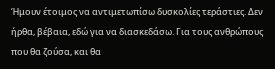Ήμουν έτοιμος να αντιμετωπίσω δυσκολίες τεράστιες. Δεν ήρθα, βέβαια, εδώ για να διασκεδάσω. Για τους ανθρώπους που θα ζούσα, και θα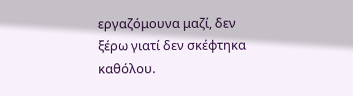εργαζόμουνα μαζί, δεν ξέρω γιατί δεν σκέφτηκα καθόλου.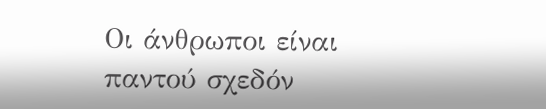Οι άνθρωποι είναι παντού σχεδόν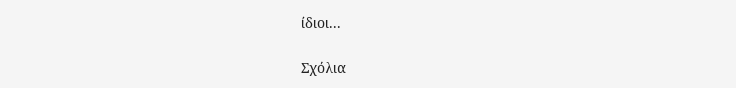ίδιοι...

Σχόλια